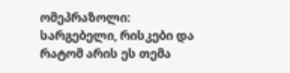ომეპრაზოლი: სარგებელი, რისკები და რატომ არის ეს თემა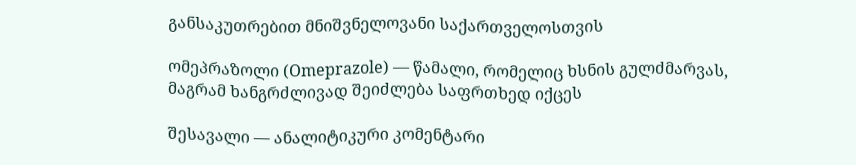განსაკუთრებით მნიშვნელოვანი საქართველოსთვის

ომეპრაზოლი (Omeprazole) — წამალი, რომელიც ხსნის გულძმარვას, მაგრამ ხანგრძლივად შეიძლება საფრთხედ იქცეს

შესავალი — ანალიტიკური კომენტარი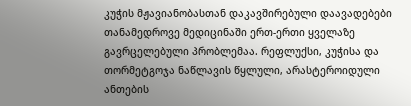კუჭის მჟავიანობასთან დაკავშირებული დაავადებები თანამედროვე მედიცინაში ერთ-ერთი ყველაზე გავრცელებული პრობლემაა. რეფლუქსი, კუჭისა და თორმეტგოჯა ნაწლავის წყლული, არასტეროიდული ანთების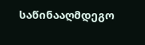საწინააღმდეგო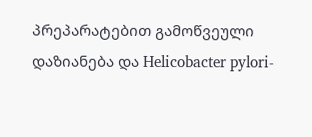პრეპარატებით გამოწვეული დაზიანება და Helicobacter pylori-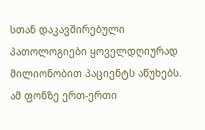სთან დაკავშირებული პათოლოგიები ყოველდღიურად მილიონობით პაციენტს აწუხებს. ამ ფონზე ერთ-ერთი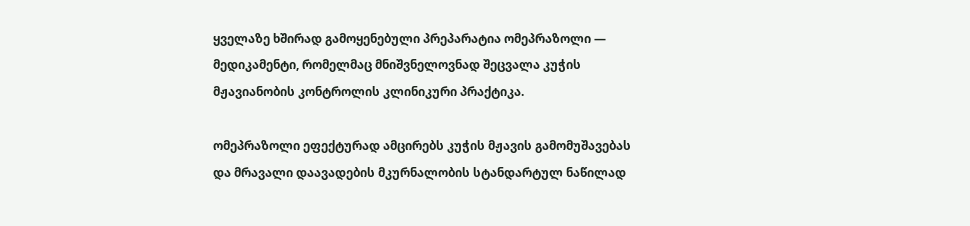ყველაზე ხშირად გამოყენებული პრეპარატია ომეპრაზოლი — მედიკამენტი, რომელმაც მნიშვნელოვნად შეცვალა კუჭის მჟავიანობის კონტროლის კლინიკური პრაქტიკა.

ომეპრაზოლი ეფექტურად ამცირებს კუჭის მჟავის გამომუშავებას და მრავალი დაავადების მკურნალობის სტანდარტულ ნაწილად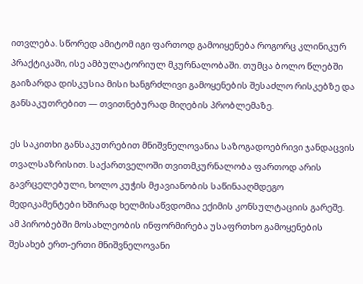ითვლება. სწორედ ამიტომ იგი ფართოდ გამოიყენება როგორც კლინიკურ პრაქტიკაში, ისე ამბულატორიულ მკურნალობაში. თუმცა ბოლო წლებში გაიზარდა დისკუსია მისი ხანგრძლივი გამოყენების შესაძლო რისკებზე და განსაკუთრებით — თვითნებურად მიღების პრობლემაზე.

ეს საკითხი განსაკუთრებით მნიშვნელოვანია საზოგადოებრივი ჯანდაცვის თვალსაზრისით. საქართველოში თვითმკურნალობა ფართოდ არის გავრცელებული, ხოლო კუჭის მჟავიანობის საწინააღმდეგო მედიკამენტები ხშირად ხელმისაწვდომია ექიმის კონსულტაციის გარეშე. ამ პირობებში მოსახლეობის ინფორმირება უსაფრთხო გამოყენების შესახებ ერთ-ერთი მნიშვნელოვანი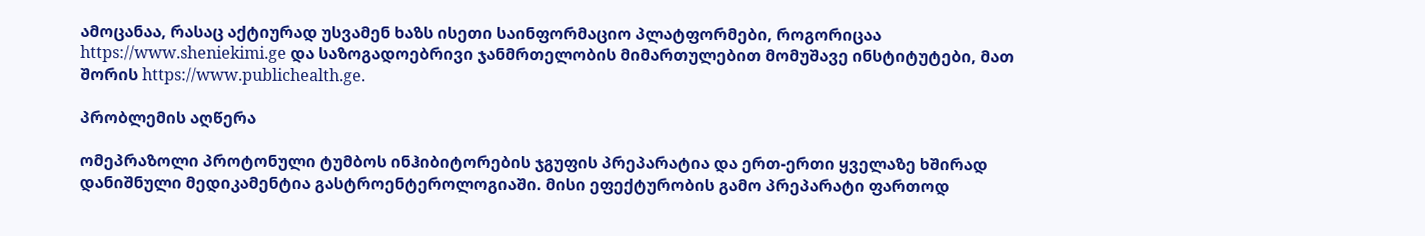ამოცანაა, რასაც აქტიურად უსვამენ ხაზს ისეთი საინფორმაციო პლატფორმები, როგორიცაა https://www.sheniekimi.ge და საზოგადოებრივი ჯანმრთელობის მიმართულებით მომუშავე ინსტიტუტები, მათ შორის https://www.publichealth.ge.

პრობლემის აღწერა

ომეპრაზოლი პროტონული ტუმბოს ინჰიბიტორების ჯგუფის პრეპარატია და ერთ-ერთი ყველაზე ხშირად დანიშნული მედიკამენტია გასტროენტეროლოგიაში. მისი ეფექტურობის გამო პრეპარატი ფართოდ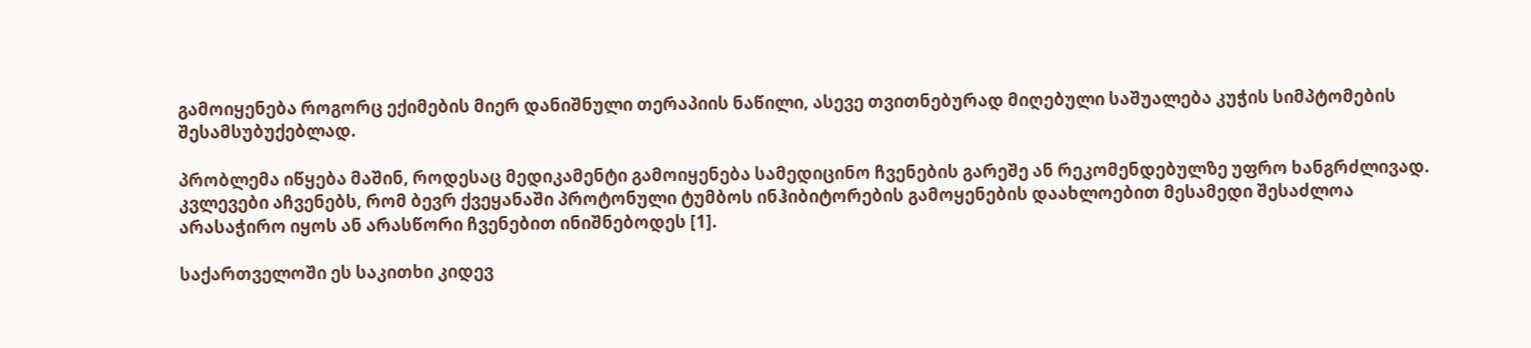გამოიყენება როგორც ექიმების მიერ დანიშნული თერაპიის ნაწილი, ასევე თვითნებურად მიღებული საშუალება კუჭის სიმპტომების შესამსუბუქებლად.

პრობლემა იწყება მაშინ, როდესაც მედიკამენტი გამოიყენება სამედიცინო ჩვენების გარეშე ან რეკომენდებულზე უფრო ხანგრძლივად. კვლევები აჩვენებს, რომ ბევრ ქვეყანაში პროტონული ტუმბოს ინჰიბიტორების გამოყენების დაახლოებით მესამედი შესაძლოა არასაჭირო იყოს ან არასწორი ჩვენებით ინიშნებოდეს [1].

საქართველოში ეს საკითხი კიდევ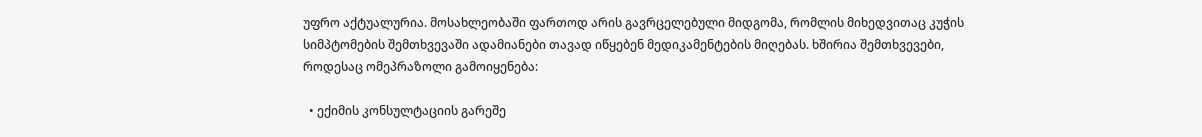უფრო აქტუალურია. მოსახლეობაში ფართოდ არის გავრცელებული მიდგომა, რომლის მიხედვითაც კუჭის სიმპტომების შემთხვევაში ადამიანები თავად იწყებენ მედიკამენტების მიღებას. ხშირია შემთხვევები, როდესაც ომეპრაზოლი გამოიყენება:

  • ექიმის კონსულტაციის გარეშე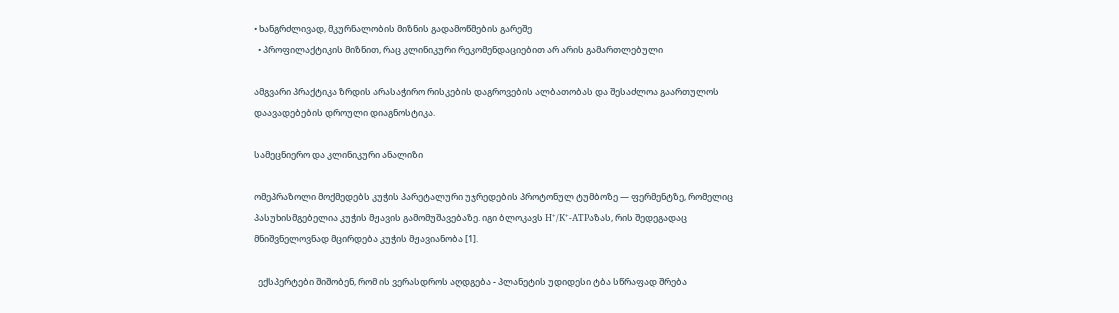• ხანგრძლივად, მკურნალობის მიზნის გადამოწმების გარეშე
  • პროფილაქტიკის მიზნით, რაც კლინიკური რეკომენდაციებით არ არის გამართლებული

ამგვარი პრაქტიკა ზრდის არასაჭირო რისკების დაგროვების ალბათობას და შესაძლოა გაართულოს დაავადებების დროული დიაგნოსტიკა.

სამეცნიერო და კლინიკური ანალიზი

ომეპრაზოლი მოქმედებს კუჭის პარეტალური უჯრედების პროტონულ ტუმბოზე — ფერმენტზე, რომელიც პასუხისმგებელია კუჭის მჟავის გამომუშავებაზე. იგი ბლოკავს H⁺/K⁺-ATPაზას, რის შედეგადაც მნიშვნელოვნად მცირდება კუჭის მჟავიანობა [1].

  ექსპერტები შიშობენ, რომ ის ვერასდროს აღდგება - პლანეტის უდიდესი ტბა სწრაფად შრება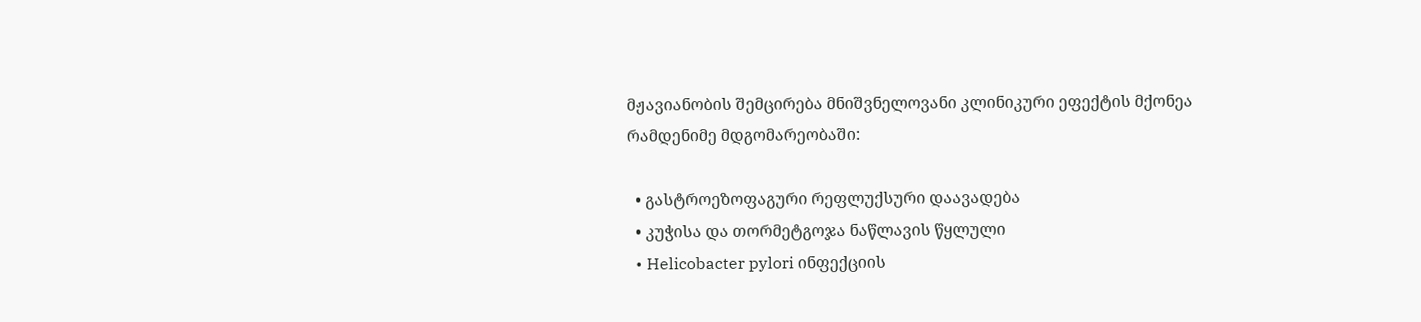მჟავიანობის შემცირება მნიშვნელოვანი კლინიკური ეფექტის მქონეა რამდენიმე მდგომარეობაში:

  • გასტროეზოფაგური რეფლუქსური დაავადება
  • კუჭისა და თორმეტგოჯა ნაწლავის წყლული
  • Helicobacter pylori ინფექციის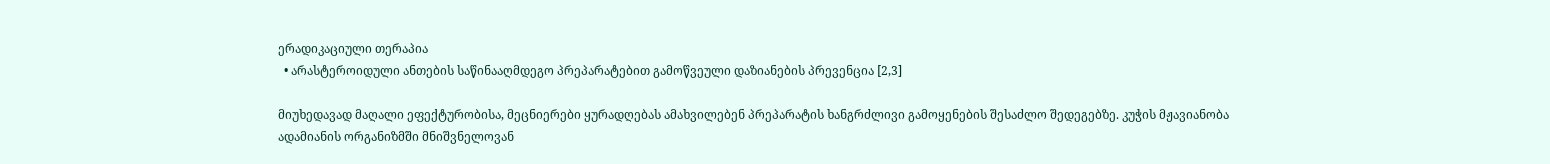ერადიკაციული თერაპია
  • არასტეროიდული ანთების საწინააღმდეგო პრეპარატებით გამოწვეული დაზიანების პრევენცია [2,3]

მიუხედავად მაღალი ეფექტურობისა, მეცნიერები ყურადღებას ამახვილებენ პრეპარატის ხანგრძლივი გამოყენების შესაძლო შედეგებზე. კუჭის მჟავიანობა ადამიანის ორგანიზმში მნიშვნელოვან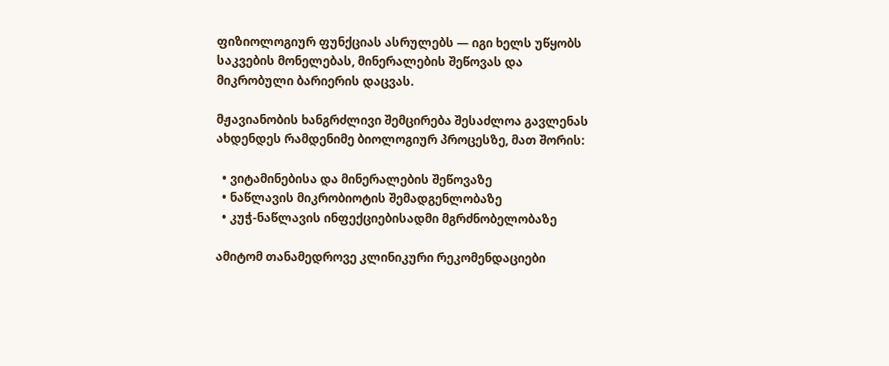ფიზიოლოგიურ ფუნქციას ასრულებს — იგი ხელს უწყობს საკვების მონელებას, მინერალების შეწოვას და მიკრობული ბარიერის დაცვას.

მჟავიანობის ხანგრძლივი შემცირება შესაძლოა გავლენას ახდენდეს რამდენიმე ბიოლოგიურ პროცესზე, მათ შორის:

  • ვიტამინებისა და მინერალების შეწოვაზე
  • ნაწლავის მიკრობიოტის შემადგენლობაზე
  • კუჭ-ნაწლავის ინფექციებისადმი მგრძნობელობაზე

ამიტომ თანამედროვე კლინიკური რეკომენდაციები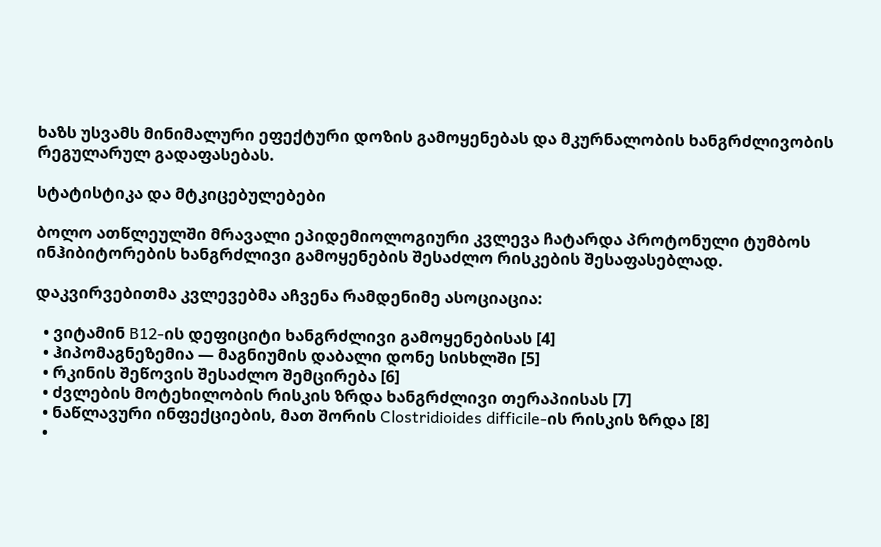ხაზს უსვამს მინიმალური ეფექტური დოზის გამოყენებას და მკურნალობის ხანგრძლივობის რეგულარულ გადაფასებას.

სტატისტიკა და მტკიცებულებები

ბოლო ათწლეულში მრავალი ეპიდემიოლოგიური კვლევა ჩატარდა პროტონული ტუმბოს ინჰიბიტორების ხანგრძლივი გამოყენების შესაძლო რისკების შესაფასებლად.

დაკვირვებითმა კვლევებმა აჩვენა რამდენიმე ასოციაცია:

  • ვიტამინ B12-ის დეფიციტი ხანგრძლივი გამოყენებისას [4]
  • ჰიპომაგნეზემია — მაგნიუმის დაბალი დონე სისხლში [5]
  • რკინის შეწოვის შესაძლო შემცირება [6]
  • ძვლების მოტეხილობის რისკის ზრდა ხანგრძლივი თერაპიისას [7]
  • ნაწლავური ინფექციების, მათ შორის Clostridioides difficile-ის რისკის ზრდა [8]
  •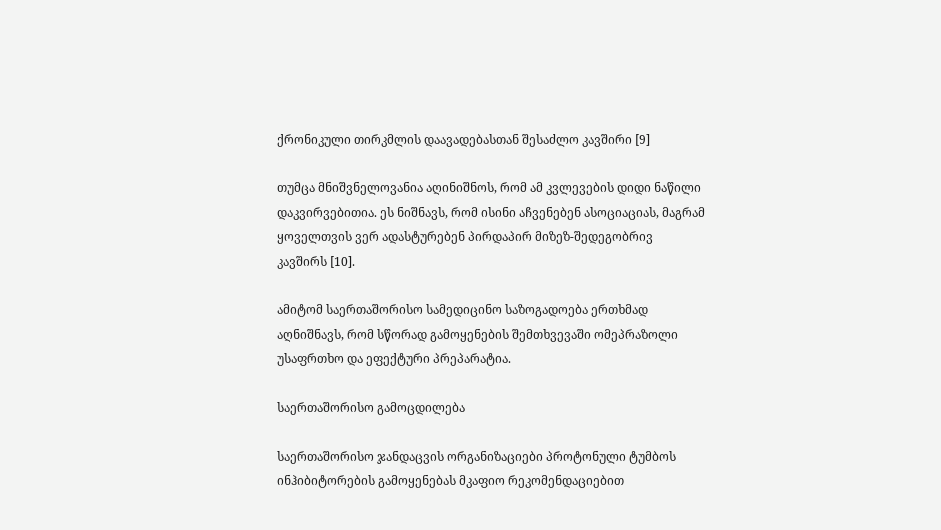ქრონიკული თირკმლის დაავადებასთან შესაძლო კავშირი [9]

თუმცა მნიშვნელოვანია აღინიშნოს, რომ ამ კვლევების დიდი ნაწილი დაკვირვებითია. ეს ნიშნავს, რომ ისინი აჩვენებენ ასოციაციას, მაგრამ ყოველთვის ვერ ადასტურებენ პირდაპირ მიზეზ-შედეგობრივ კავშირს [10].

ამიტომ საერთაშორისო სამედიცინო საზოგადოება ერთხმად აღნიშნავს, რომ სწორად გამოყენების შემთხვევაში ომეპრაზოლი უსაფრთხო და ეფექტური პრეპარატია.

საერთაშორისო გამოცდილება

საერთაშორისო ჯანდაცვის ორგანიზაციები პროტონული ტუმბოს ინჰიბიტორების გამოყენებას მკაფიო რეკომენდაციებით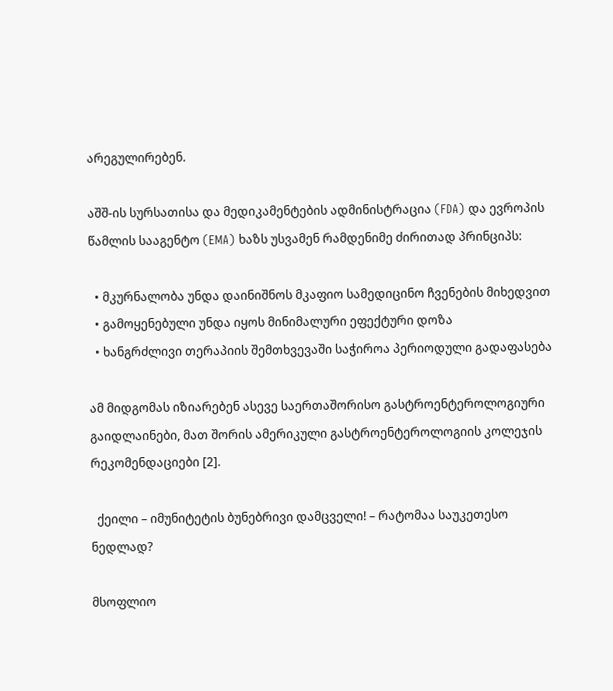არეგულირებენ.

აშშ-ის სურსათისა და მედიკამენტების ადმინისტრაცია (FDA) და ევროპის წამლის სააგენტო (EMA) ხაზს უსვამენ რამდენიმე ძირითად პრინციპს:

  • მკურნალობა უნდა დაინიშნოს მკაფიო სამედიცინო ჩვენების მიხედვით
  • გამოყენებული უნდა იყოს მინიმალური ეფექტური დოზა
  • ხანგრძლივი თერაპიის შემთხვევაში საჭიროა პერიოდული გადაფასება

ამ მიდგომას იზიარებენ ასევე საერთაშორისო გასტროენტეროლოგიური გაიდლაინები, მათ შორის ამერიკული გასტროენტეროლოგიის კოლეჯის რეკომენდაციები [2].

  ქეილი – იმუნიტეტის ბუნებრივი დამცველი! – რატომაა საუკეთესო ნედლად?

მსოფლიო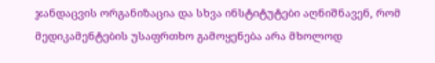ჯანდაცვის ორგანიზაცია და სხვა ინსტიტუტები აღნიშნავენ, რომ მედიკამენტების უსაფრთხო გამოყენება არა მხოლოდ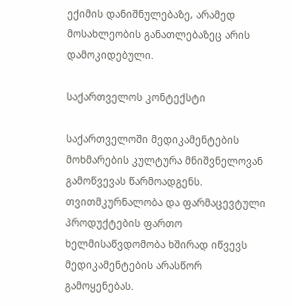ექიმის დანიშნულებაზე, არამედ მოსახლეობის განათლებაზეც არის დამოკიდებული.

საქართველოს კონტექსტი

საქართველოში მედიკამენტების მოხმარების კულტურა მნიშვნელოვან გამოწვევას წარმოადგენს. თვითმკურნალობა და ფარმაცევტული პროდუქტების ფართო ხელმისაწვდომობა ხშირად იწვევს მედიკამენტების არასწორ გამოყენებას.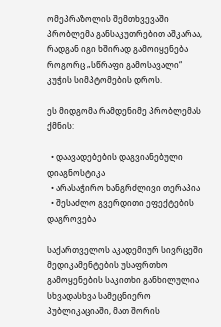ომეპრაზოლის შემთხვევაში პრობლემა განსაკუთრებით აშკარაა, რადგან იგი ხშირად გამოიყენება როგორც „სწრაფი გამოსავალი“ კუჭის სიმპტომების დროს.

ეს მიდგომა რამდენიმე პრობლემას ქმნის:

  • დაავადებების დაგვიანებული დიაგნოსტიკა
  • არასაჭირო ხანგრძლივი თერაპია
  • შესაძლო გვერდითი ეფექტების დაგროვება

საქართველოს აკადემიურ სივრცეში მედიკამენტების უსაფრთხო გამოყენების საკითხი განხილულია სხვადასხვა სამეცნიერო პუბლიკაციაში, მათ შორის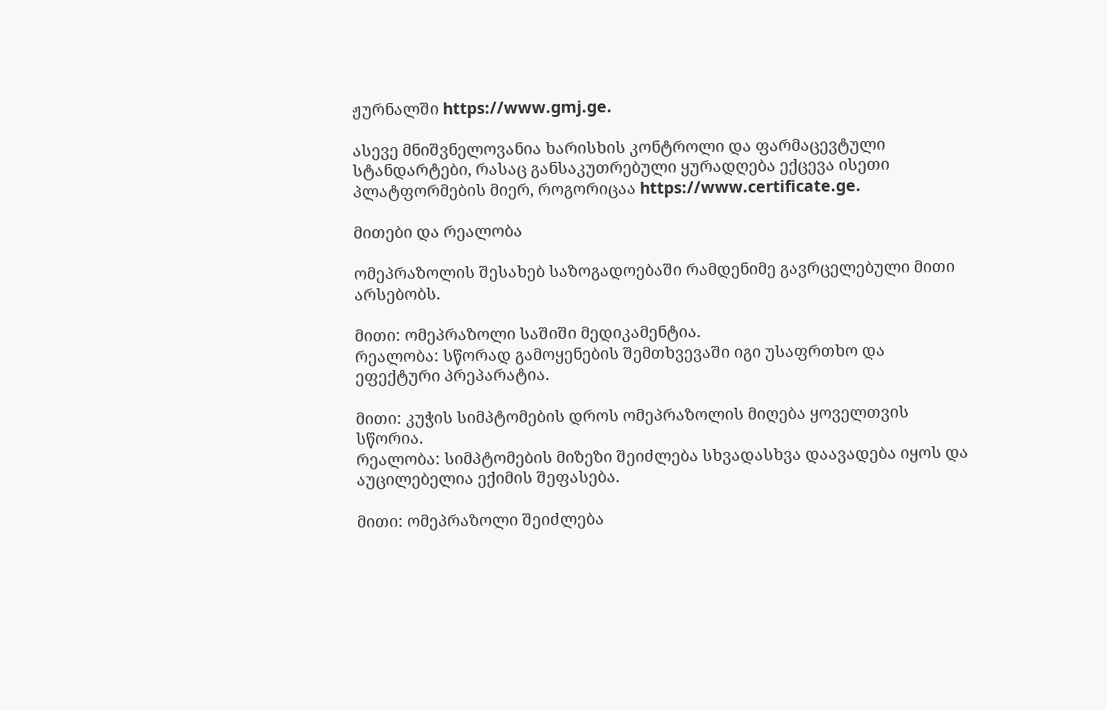ჟურნალში https://www.gmj.ge.

ასევე მნიშვნელოვანია ხარისხის კონტროლი და ფარმაცევტული სტანდარტები, რასაც განსაკუთრებული ყურადღება ექცევა ისეთი პლატფორმების მიერ, როგორიცაა https://www.certificate.ge.

მითები და რეალობა

ომეპრაზოლის შესახებ საზოგადოებაში რამდენიმე გავრცელებული მითი არსებობს.

მითი: ომეპრაზოლი საშიში მედიკამენტია.
რეალობა: სწორად გამოყენების შემთხვევაში იგი უსაფრთხო და ეფექტური პრეპარატია.

მითი: კუჭის სიმპტომების დროს ომეპრაზოლის მიღება ყოველთვის სწორია.
რეალობა: სიმპტომების მიზეზი შეიძლება სხვადასხვა დაავადება იყოს და აუცილებელია ექიმის შეფასება.

მითი: ომეპრაზოლი შეიძლება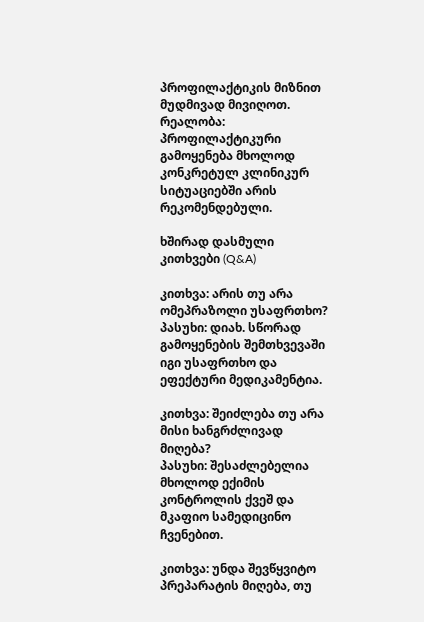პროფილაქტიკის მიზნით მუდმივად მივიღოთ.
რეალობა: პროფილაქტიკური გამოყენება მხოლოდ კონკრეტულ კლინიკურ სიტუაციებში არის რეკომენდებული.

ხშირად დასმული კითხვები (Q&A)

კითხვა: არის თუ არა ომეპრაზოლი უსაფრთხო?
პასუხი: დიახ. სწორად გამოყენების შემთხვევაში იგი უსაფრთხო და ეფექტური მედიკამენტია.

კითხვა: შეიძლება თუ არა მისი ხანგრძლივად მიღება?
პასუხი: შესაძლებელია მხოლოდ ექიმის კონტროლის ქვეშ და მკაფიო სამედიცინო ჩვენებით.

კითხვა: უნდა შევწყვიტო პრეპარატის მიღება, თუ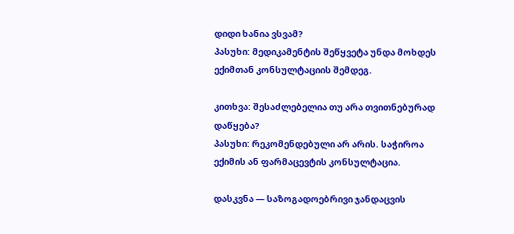დიდი ხანია ვსვამ?
პასუხი: მედიკამენტის შეწყვეტა უნდა მოხდეს ექიმთან კონსულტაციის შემდეგ.

კითხვა: შესაძლებელია თუ არა თვითნებურად დაწყება?
პასუხი: რეკომენდებული არ არის. საჭიროა ექიმის ან ფარმაცევტის კონსულტაცია.

დასკვნა — საზოგადოებრივი ჯანდაცვის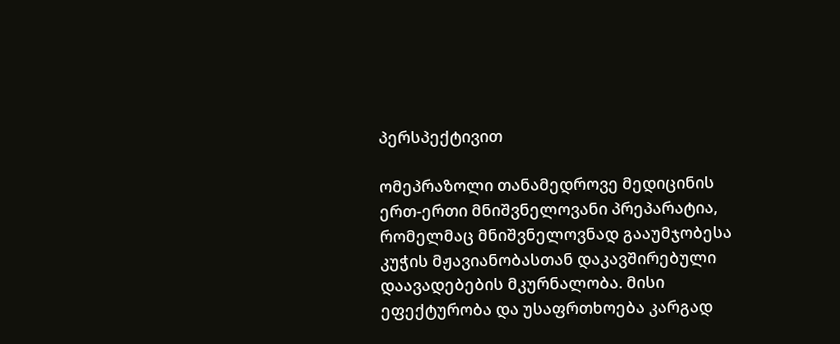პერსპექტივით

ომეპრაზოლი თანამედროვე მედიცინის ერთ-ერთი მნიშვნელოვანი პრეპარატია, რომელმაც მნიშვნელოვნად გააუმჯობესა კუჭის მჟავიანობასთან დაკავშირებული დაავადებების მკურნალობა. მისი ეფექტურობა და უსაფრთხოება კარგად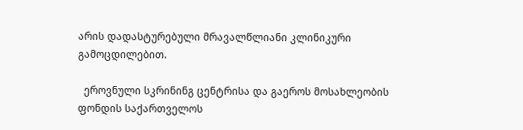არის დადასტურებული მრავალწლიანი კლინიკური გამოცდილებით.

  ეროვნული სკრინინგ ცენტრისა და გაეროს მოსახლეობის ფონდის საქართველოს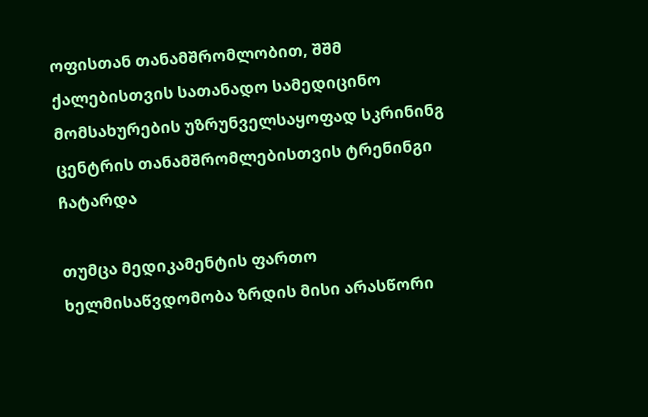ოფისთან თანამშრომლობით, შშმ ქალებისთვის სათანადო სამედიცინო მომსახურების უზრუნველსაყოფად სკრინინგ ცენტრის თანამშრომლებისთვის ტრენინგი ჩატარდა

თუმცა მედიკამენტის ფართო ხელმისაწვდომობა ზრდის მისი არასწორი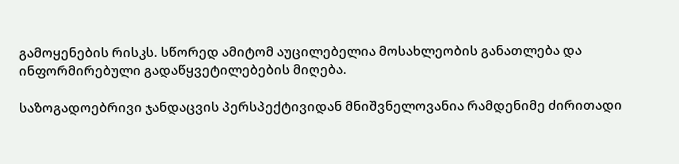გამოყენების რისკს. სწორედ ამიტომ აუცილებელია მოსახლეობის განათლება და ინფორმირებული გადაწყვეტილებების მიღება.

საზოგადოებრივი ჯანდაცვის პერსპექტივიდან მნიშვნელოვანია რამდენიმე ძირითადი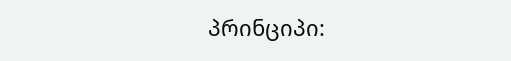პრინციპი: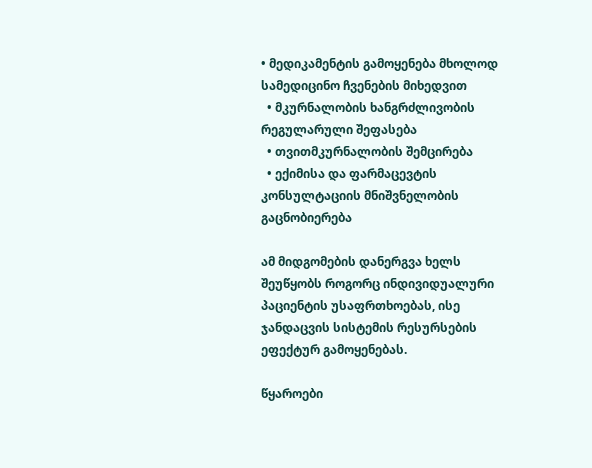• მედიკამენტის გამოყენება მხოლოდ სამედიცინო ჩვენების მიხედვით
  • მკურნალობის ხანგრძლივობის რეგულარული შეფასება
  • თვითმკურნალობის შემცირება
  • ექიმისა და ფარმაცევტის კონსულტაციის მნიშვნელობის გაცნობიერება

ამ მიდგომების დანერგვა ხელს შეუწყობს როგორც ინდივიდუალური პაციენტის უსაფრთხოებას, ისე ჯანდაცვის სისტემის რესურსების ეფექტურ გამოყენებას.

წყაროები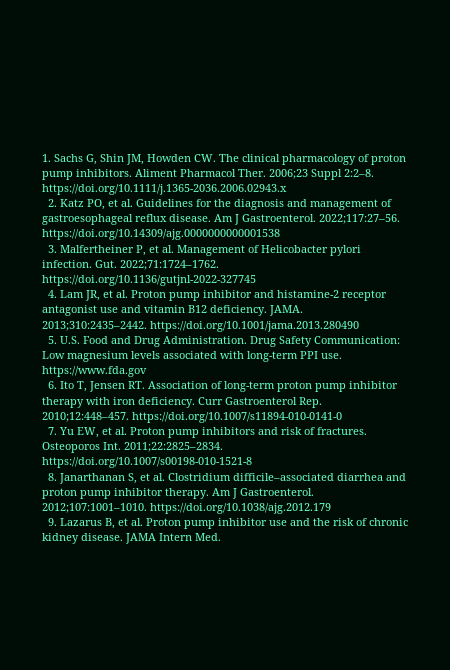1. Sachs G, Shin JM, Howden CW. The clinical pharmacology of proton pump inhibitors. Aliment Pharmacol Ther. 2006;23 Suppl 2:2–8. https://doi.org/10.1111/j.1365-2036.2006.02943.x
  2. Katz PO, et al. Guidelines for the diagnosis and management of gastroesophageal reflux disease. Am J Gastroenterol. 2022;117:27–56. https://doi.org/10.14309/ajg.0000000000001538
  3. Malfertheiner P, et al. Management of Helicobacter pylori infection. Gut. 2022;71:1724–1762. https://doi.org/10.1136/gutjnl-2022-327745
  4. Lam JR, et al. Proton pump inhibitor and histamine-2 receptor antagonist use and vitamin B12 deficiency. JAMA. 2013;310:2435–2442. https://doi.org/10.1001/jama.2013.280490
  5. U.S. Food and Drug Administration. Drug Safety Communication: Low magnesium levels associated with long-term PPI use. https://www.fda.gov
  6. Ito T, Jensen RT. Association of long-term proton pump inhibitor therapy with iron deficiency. Curr Gastroenterol Rep. 2010;12:448–457. https://doi.org/10.1007/s11894-010-0141-0
  7. Yu EW, et al. Proton pump inhibitors and risk of fractures. Osteoporos Int. 2011;22:2825–2834. https://doi.org/10.1007/s00198-010-1521-8
  8. Janarthanan S, et al. Clostridium difficile–associated diarrhea and proton pump inhibitor therapy. Am J Gastroenterol. 2012;107:1001–1010. https://doi.org/10.1038/ajg.2012.179
  9. Lazarus B, et al. Proton pump inhibitor use and the risk of chronic kidney disease. JAMA Intern Med.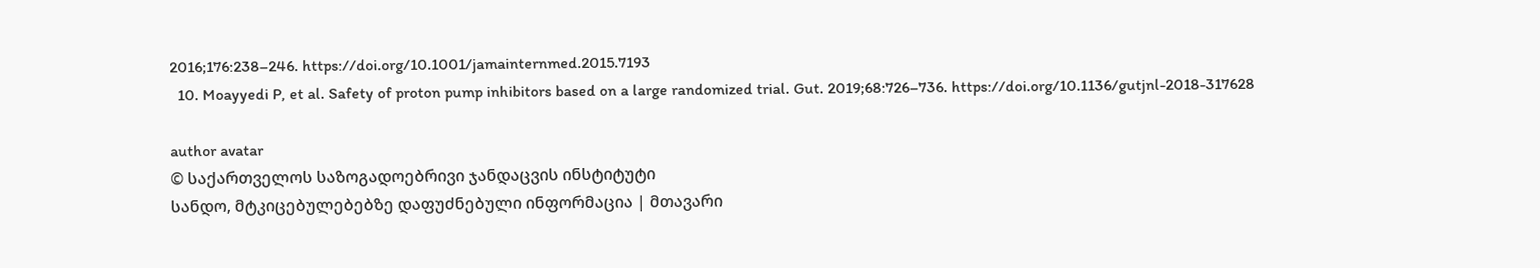2016;176:238–246. https://doi.org/10.1001/jamainternmed.2015.7193
  10. Moayyedi P, et al. Safety of proton pump inhibitors based on a large randomized trial. Gut. 2019;68:726–736. https://doi.org/10.1136/gutjnl-2018-317628

author avatar
© საქართველოს საზოგადოებრივი ჯანდაცვის ინსტიტუტი
სანდო, მტკიცებულებებზე დაფუძნებული ინფორმაცია | მთავარი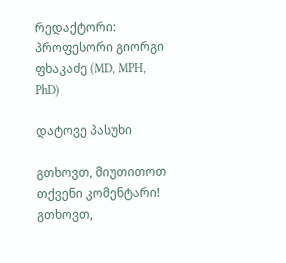რედაქტორი: პროფესორი გიორგი ფხაკაძე (MD, MPH, PhD)

დატოვე პასუხი

გთხოვთ, მიუთითოთ თქვენი კომენტარი!
გთხოვთ,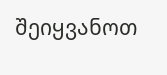შეიყვანოთ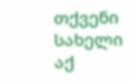თქვენი სახელი აქ